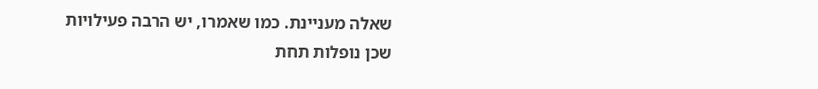שאלה מעניינת. כמו שאמרו, יש הרבה פעילויות שכן נופלות תחת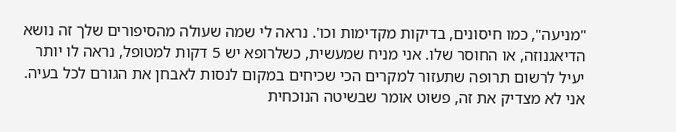"מניעה", כמו חיסונים, בדיקות מקדימות וכו'. נראה לי שמה שעולה מהסיפורים שלך זה נושא הדיאגנוזה, או החוסר שלו. אני מניח שמעשית, כשלרופא יש 5 דקות למטופל, נראה לו יותר יעיל לרשום תרופה שתעזור למקרים הכי שכיחים במקום לנסות לאבחן את הגורם לכל בעיה. אני לא מצדיק את זה, פשוט אומר שבשיטה הנוכחית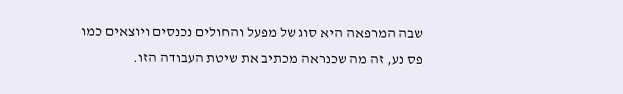שבה המרפאה היא סוג של מפעל והחולים נכנסים ויוצאים כמו פס נע, זה מה שכנראה מכתיב את שיטת העבודה הזו.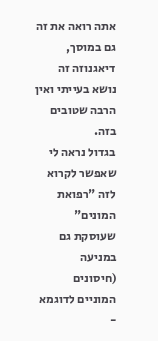אתה רואה את זה גם במוסך, דיאגנוזה זה נושא בעייתי ואין הרבה שטובים בזה.
בגדול נראה לי שאפשר לקרוא לזה "רפואת המונים" שעוסקת גם במניעה (חיסונים המוניים לדוגמא -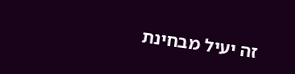זה יעיל מבחינת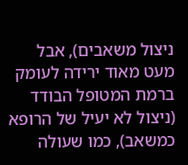ניצול משאבים), אבל מעט מאוד ירידה לעומק ברמת המטופל הבודד (ניצול לא יעיל של הרופא כמשאב), כמו שעולה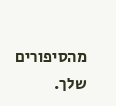מהסיפורים שלך.